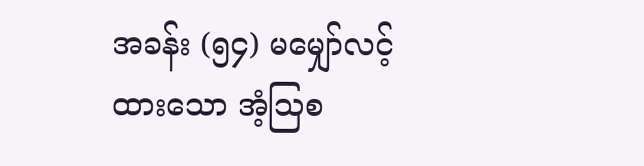အခန်း (၅၄) မမျှော်လင့်ထားသော အံ့သြစ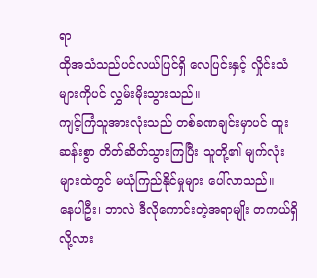ရာ
ထိုအသံသည်ပင်လယ်ပြင်ရှိ လေပြင်းနှင့် လှိုင်းသံများကိုပင် လွှမ်းမိုးသွားသည်။
ကျင့်ကြံသူအားလုံးသည် တစ်ခဏချင်းမှာပင် ထူးဆန်းစွာ တိတ်ဆိတ်သွားကြပြီး သူတို့၏ မျက်လုံးများထဲတွင် မယုံကြည်နိုင်မှုများ ပေါ်လာသည်။
နေပါဦး၊ ဘာလဲ ဒီလိုကောင်းတဲ့အရာမျိုး တကယ်ရှိလို့လား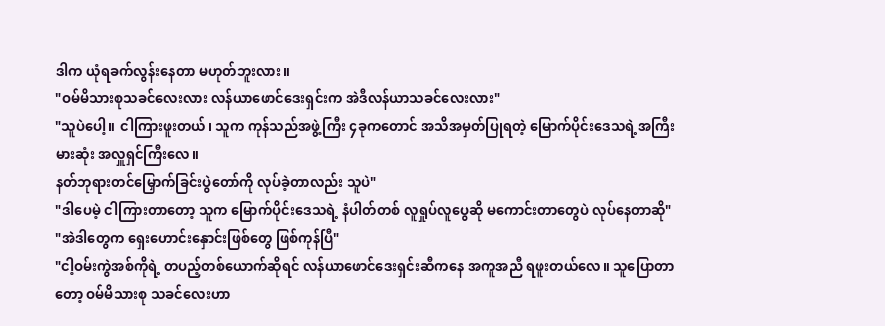ဒါက ယုံရခက်လွန်းနေတာ မဟုတ်ဘူးလား။
"ဝမ်မိသားစုသခင်လေးလား လန်ယာဖောင်ဒေးရှင်းက အဲဒီလန်ယာသခင်လေးလား"
"သူပဲပေါ့။ ငါကြားဖူးတယ်၊ သူက ကုန်သည်အဖွဲ့ကြီး ၄ခုကတောင် အသိအမှတ်ပြုရတဲ့ မြောက်ပိုင်းဒေသရဲ့အကြီးမားဆုံး အလှူရှင်ကြီးလေ။
နတ်ဘုရားတင်မြှောက်ခြင်းပွဲတော်ကို လုပ်ခဲ့တာလည်း သူပဲ"
"ဒါပေမဲ့ ငါကြားတာတော့ သူက မြောက်ပိုင်းဒေသရဲ့ နံပါတ်တစ် လူရှုပ်လူပွေဆို မကောင်းတာတွေပဲ လုပ်နေတာဆို"
"အဲဒါတွေက ရှေးဟောင်းနှောင်းဖြစ်တွေ ဖြစ်ကုန်ပြီ"
"ငါ့ဝမ်းကွဲအစ်ကိုရဲ့ တပည့်တစ်ယောက်ဆိုရင် လန်ယာဖောင်ဒေးရှင်းဆီကနေ အကူအညီ ရဖူးတယ်လေ။ သူပြောတာတော့ ဝမ်မိသားစု သခင်လေးဟာ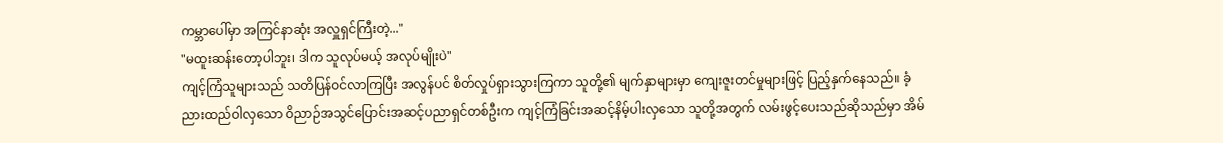ကမ္ဘာပေါ်မှာ အကြင်နာဆုံး အလှူရှင်ကြီးတဲ့..."
"မထူးဆန်းတော့ပါဘူး၊ ဒါက သူလုပ်မယ့် အလုပ်မျိုးပဲ"
ကျင့်ကြံသူများသည် သတိပြန်ဝင်လာကြပြီး အလွန်ပင် စိတ်လှုပ်ရှားသွားကြကာ သူတို့၏ မျက်နှာများမှာ ကျေးဇူးတင်မှုများဖြင့် ပြည့်နှက်နေသည်။ ခံ့ညားထည်ဝါလှသော ဝိညာဉ်အသွင်ပြောင်းအဆင့်ပညာရှင်တစ်ဦးက ကျင့်ကြံခြင်းအဆင့်နိမ့်ပါးလှသော သူတို့အတွက် လမ်းဖွင့်ပေးသည်ဆိုသည်မှာ အိမ်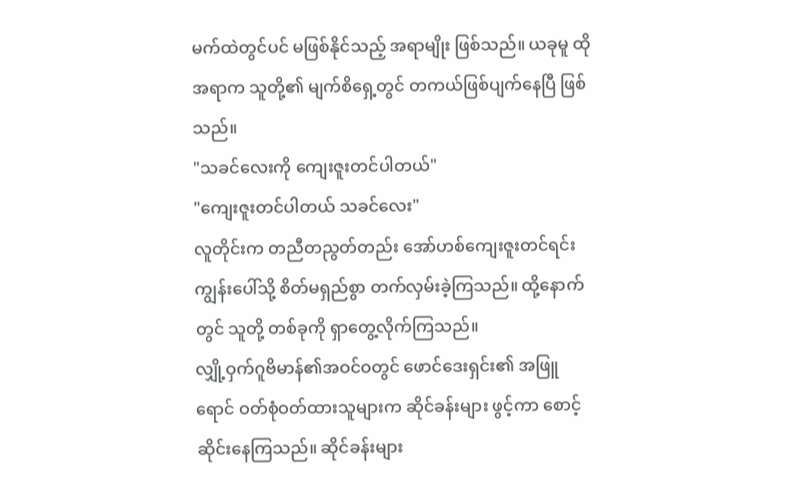မက်ထဲတွင်ပင် မဖြစ်နိုင်သည့် အရာမျိုး ဖြစ်သည်။ ယခုမူ ထိုအရာက သူတို့၏ မျက်စိရှေ့တွင် တကယ်ဖြစ်ပျက်နေပြီ ဖြစ်သည်။
"သခင်လေးကို ကျေးဇူးတင်ပါတယ်"
"ကျေးဇူးတင်ပါတယ် သခင်လေး"
လူတိုင်းက တညီတညွတ်တည်း အော်ဟစ်ကျေးဇူးတင်ရင်း ကျွန်းပေါ်သို့ စိတ်မရှည်စွာ တက်လှမ်းခဲ့ကြသည်။ ထို့နောက်တွင် သူတို့ တစ်ခုကို ရှာတွေ့လိုက်ကြသည်။
လျှို့ဝှက်ဂူဗိမာန်၏အဝင်ဝတွင် ဖောင်ဒေးရှင်း၏ အဖြူရောင် ဝတ်စုံဝတ်ထားသူများက ဆိုင်ခန်းများ ဖွင့်ကာ စောင့်ဆိုင်းနေကြသည်။ ဆိုင်ခန်းများ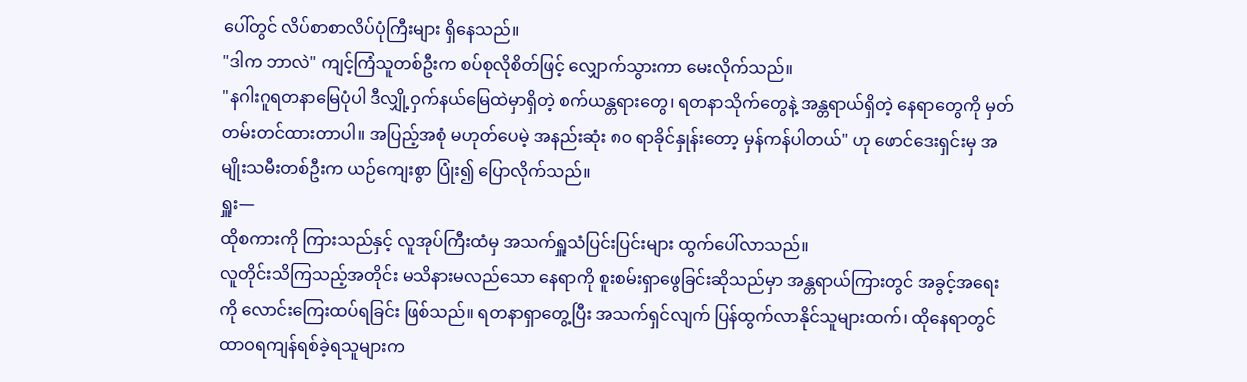ပေါ်တွင် လိပ်စာစာလိပ်ပုံကြီးများ ရှိနေသည်။
"ဒါက ဘာလဲ" ကျင့်ကြံသူတစ်ဦးက စပ်စုလိုစိတ်ဖြင့် လျှောက်သွားကာ မေးလိုက်သည်။
"နဂါးဂူရတနာမြေပုံပါ ဒီလျှို့ဝှက်နယ်မြေထဲမှာရှိတဲ့ စက်ယန္တရားတွေ၊ ရတနာသိုက်တွေနဲ့ အန္တရာယ်ရှိတဲ့ နေရာတွေကို မှတ်တမ်းတင်ထားတာပါ။ အပြည့်အစုံ မဟုတ်ပေမဲ့ အနည်းဆုံး ၈၀ ရာခိုင်နှုန်းတော့ မှန်ကန်ပါတယ်" ဟု ဖောင်ဒေးရှင်းမှ အမျိုးသမီးတစ်ဦးက ယဉ်ကျေးစွာ ပြုံး၍ ပြောလိုက်သည်။
ရှူး—
ထိုစကားကို ကြားသည်နှင့် လူအုပ်ကြီးထံမှ အသက်ရှူသံပြင်းပြင်းများ ထွက်ပေါ်လာသည်။
လူတိုင်းသိကြသည့်အတိုင်း မသိနားမလည်သော နေရာကို စူးစမ်းရှာဖွေခြင်းဆိုသည်မှာ အန္တရာယ်ကြားတွင် အခွင့်အရေးကို လောင်းကြေးထပ်ရခြင်း ဖြစ်သည်။ ရတနာရှာတွေ့ပြီး အသက်ရှင်လျက် ပြန်ထွက်လာနိုင်သူများထက်၊ ထိုနေရာတွင် ထာဝရကျန်ရစ်ခဲ့ရသူများက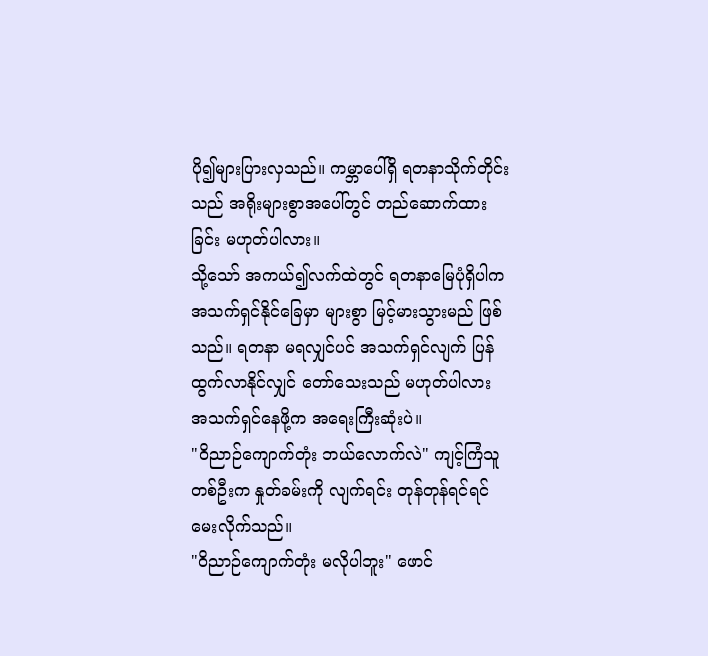ပို၍များပြားလှသည်။ ကမ္ဘာပေါ်ရှိ ရတနာသိုက်တိုင်းသည် အရိုးများစွာအပေါ်တွင် တည်ဆောက်ထားခြင်း မဟုတ်ပါလား။
သို့သော် အကယ်၍လက်ထဲတွင် ရတနာမြေပုံရှိပါက အသက်ရှင်နိုင်ခြေမှာ များစွာ မြင့်မားသွားမည် ဖြစ်သည်။ ရတနာ မရလျှင်ပင် အသက်ရှင်လျက် ပြန်ထွက်လာနိုင်လျှင် တော်သေးသည် မဟုတ်ပါလား အသက်ရှင်နေဖို့က အရေးကြီးဆုံးပဲ။
"ဝိညာဉ်ကျောက်တုံး ဘယ်လောက်လဲ" ကျင့်ကြံသူတစ်ဦးက နှုတ်ခမ်းကို လျက်ရင်း တုန်တုန်ရင်ရင် မေးလိုက်သည်။
"ဝိညာဉ်ကျောက်တုံး မလိုပါဘူး" ဖောင်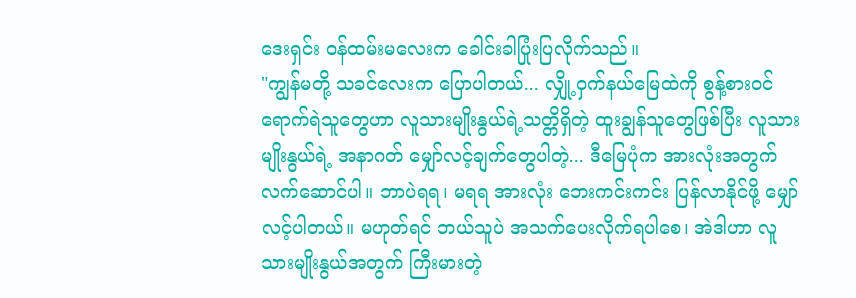ဒေးရှင်း ဝန်ထမ်းမလေးက ခေါင်းခါပြုံးပြလိုက်သည်။
"ကျွန်မတို့ သခင်လေးက ပြောပါတယ်... လျှို့ဝှက်နယ်မြေထဲကို စွန့်စားဝင်ရောက်ရဲသူတွေဟာ လူသားမျိုးနွယ်ရဲ့သတ္တိရှိတဲ့ ထူးချွန်သူတွေဖြစ်ပြီး လူသားမျိုးနွယ်ရဲ့ အနာဂတ် မျှော်လင့်ချက်တွေပါတဲ့... ဒီမြေပုံက အားလုံးအတွက် လက်ဆောင်ပါ။ ဘာပဲရရ၊ မရရ အားလုံး ဘေးကင်းကင်း ပြန်လာနိုင်ဖို့ မျှော်လင့်ပါတယ်။ မဟုတ်ရင် ဘယ်သူပဲ အသက်ပေးလိုက်ရပါစေ၊ အဲဒါဟာ လူသားမျိုးနွယ်အတွက် ကြီးမားတဲ့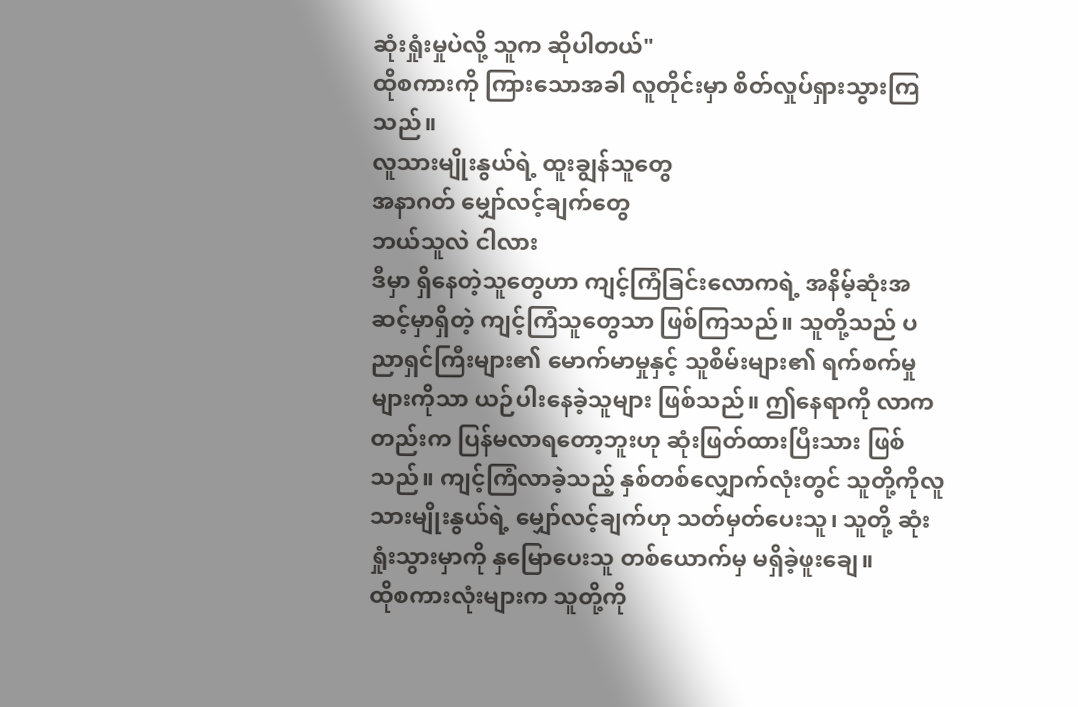ဆုံးရှုံးမှုပဲလို့ သူက ဆိုပါတယ်"
ထိုစကားကို ကြားသောအခါ လူတိုင်းမှာ စိတ်လှုပ်ရှားသွားကြသည်။
လူသားမျိုးနွယ်ရဲ့ ထူးချွန်သူတွေ
အနာဂတ် မျှော်လင့်ချက်တွေ
ဘယ်သူလဲ ငါလား
ဒီမှာ ရှိနေတဲ့သူတွေဟာ ကျင့်ကြံခြင်းလောကရဲ့ အနိမ့်ဆုံးအဆင့်မှာရှိတဲ့ ကျင့်ကြံသူတွေသာ ဖြစ်ကြသည်။ သူတို့သည် ပညာရှင်ကြီးများ၏ မောက်မာမှုနှင့် သူစိမ်းများ၏ ရက်စက်မှုများကိုသာ ယဉ်ပါးနေခဲ့သူများ ဖြစ်သည်။ ဤနေရာကို လာကတည်းက ပြန်မလာရတော့ဘူးဟု ဆုံးဖြတ်ထားပြီးသား ဖြစ်သည်။ ကျင့်ကြံလာခဲ့သည့် နှစ်တစ်လျှောက်လုံးတွင် သူတို့ကိုလူသားမျိုးနွယ်ရဲ့ မျှော်လင့်ချက်ဟု သတ်မှတ်ပေးသူ၊ သူတို့ ဆုံးရှုံးသွားမှာကို နှမြောပေးသူ တစ်ယောက်မှ မရှိခဲ့ဖူးချေ။
ထိုစကားလုံးများက သူတို့ကို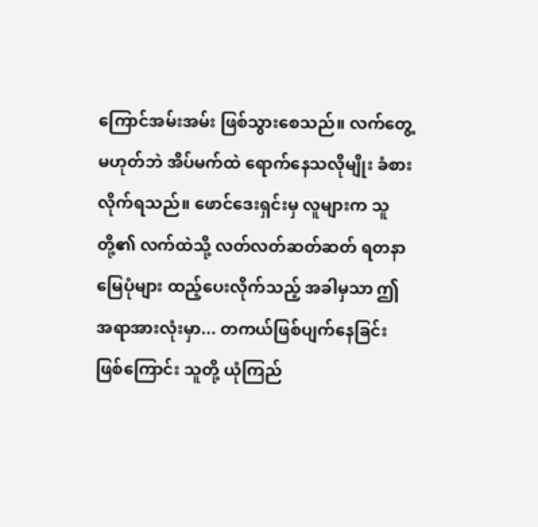ကြောင်အမ်းအမ်း ဖြစ်သွားစေသည်။ လက်တွေ့မဟုတ်ဘဲ အိပ်မက်ထဲ ရောက်နေသလိုမျိုး ခံစားလိုက်ရသည်။ ဖောင်ဒေးရှင်းမှ လူများက သူတို့၏ လက်ထဲသို့ လတ်လတ်ဆတ်ဆတ် ရတနာမြေပုံများ ထည့်ပေးလိုက်သည့် အခါမှသာ ဤအရာအားလုံးမှာ... တကယ်ဖြစ်ပျက်နေခြင်း ဖြစ်ကြောင်း သူတို့ ယုံကြည်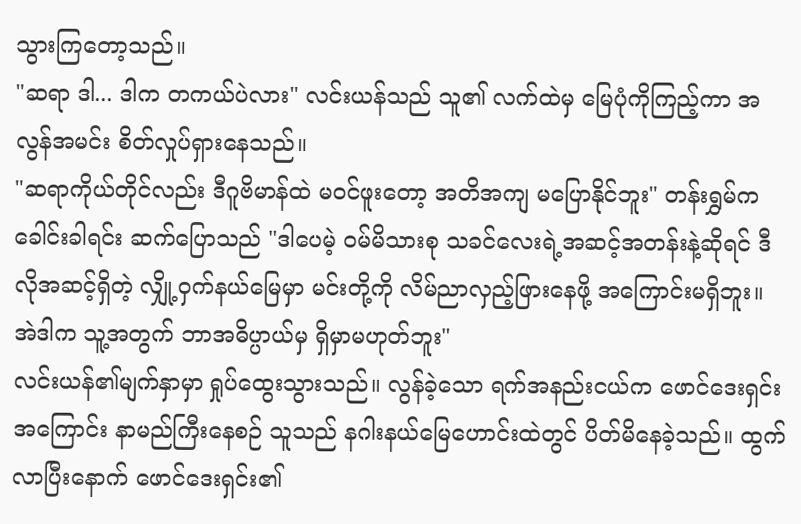သွားကြတော့သည်။
"ဆရာ ဒါ... ဒါက တကယ်ပဲလား" လင်းယန်သည် သူ၏ လက်ထဲမှ မြေပုံကိုကြည့်ကာ အလွန်အမင်း စိတ်လှုပ်ရှားနေသည်။
"ဆရာကိုယ်တိုင်လည်း ဒီဂူဗိမာန်ထဲ မဝင်ဖူးတော့ အတိအကျ မပြောနိုင်ဘူး" တန်းရွှမ်က ခေါင်းခါရင်း ဆက်ပြောသည် "ဒါပေမဲ့ ဝမ်မိသားစု သခင်လေးရဲ့အဆင့်အတန်းနဲ့ဆိုရင် ဒီလိုအဆင့်ရှိတဲ့ လျှို့ဝှက်နယ်မြေမှာ မင်းတို့ကို လိမ်ညာလှည့်ဖြားနေဖို့ အကြောင်းမရှိဘူး။ အဲဒါက သူ့အတွက် ဘာအဓိပ္ပာယ်မှ ရှိမှာမဟုတ်ဘူး"
လင်းယန်၏မျက်နှာမှာ ရှုပ်ထွေးသွားသည်။ လွန်ခဲ့သော ရက်အနည်းငယ်က ဖောင်ဒေးရှင်းအကြောင်း နာမည်ကြီးနေစဉ် သူသည် နဂါးနယ်မြေဟောင်းထဲတွင် ပိတ်မိနေခဲ့သည်။ ထွက်လာပြီးနောက် ဖောင်ဒေးရှင်း၏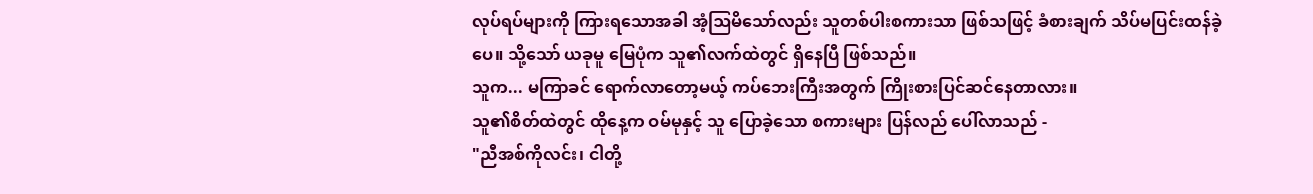လုပ်ရပ်များကို ကြားရသောအခါ အံ့ဩမိသော်လည်း သူတစ်ပါးစကားသာ ဖြစ်သဖြင့် ခံစားချက် သိပ်မပြင်းထန်ခဲ့ပေ။ သို့သော် ယခုမူ မြေပုံက သူ၏လက်ထဲတွင် ရှိနေပြီ ဖြစ်သည်။
သူက... မကြာခင် ရောက်လာတော့မယ့် ကပ်ဘေးကြီးအတွက် ကြိုးစားပြင်ဆင်နေတာလား။
သူ၏စိတ်ထဲတွင် ထိုနေ့က ဝမ်မုနှင့် သူ ပြောခဲ့သော စကားများ ပြန်လည် ပေါ်လာသည် -
"ညီအစ်ကိုလင်း၊ ငါတို့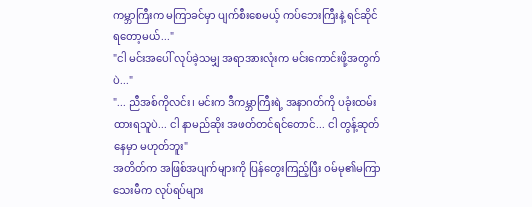ကမ္ဘာကြီးက မကြာခင်မှာ ပျက်စီးစေမယ့် ကပ်ဘေးကြီးနဲ့ ရင်ဆိုင်ရတော့မယ်..."
"ငါ မင်းအပေါ် လုပ်ခဲ့သမျှ အရာအားလုံးက မင်းကောင်းဖို့အတွက်ပဲ..."
"... ညီအစ်ကိုလင်း၊ မင်းက ဒီကမ္ဘာကြီးရဲ့ အနာဂတ်ကို ပခုံးထမ်းထားရသူပဲ... ငါ နာမည်ဆိုး အဖတ်တင်ရင်တောင်... ငါ တွန့်ဆုတ်နေမှာ မဟုတ်ဘူး"
အတိတ်က အဖြစ်အပျက်များကို ပြန်တွေးကြည့်ပြီး ဝမ်မု၏မကြာသေးမီက လုပ်ရပ်များ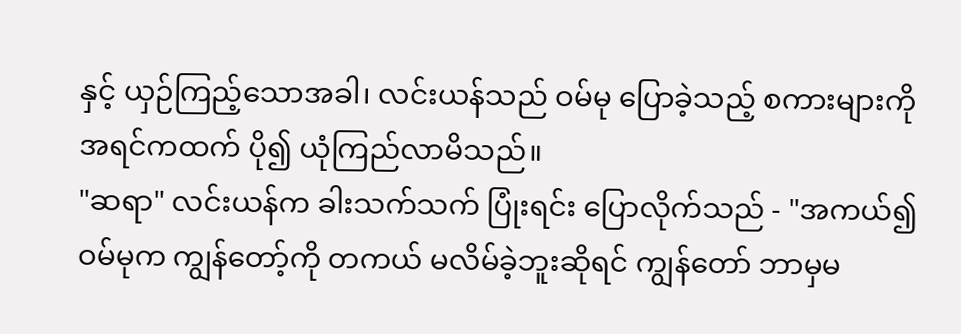နှင့် ယှဉ်ကြည့်သောအခါ၊ လင်းယန်သည် ဝမ်မု ပြောခဲ့သည့် စကားများကို အရင်ကထက် ပို၍ ယုံကြည်လာမိသည်။
"ဆရာ" လင်းယန်က ခါးသက်သက် ပြုံးရင်း ပြောလိုက်သည် - "အကယ်၍ ဝမ်မုက ကျွန်တော့်ကို တကယ် မလိမ်ခဲ့ဘူးဆိုရင် ကျွန်တော် ဘာမှမ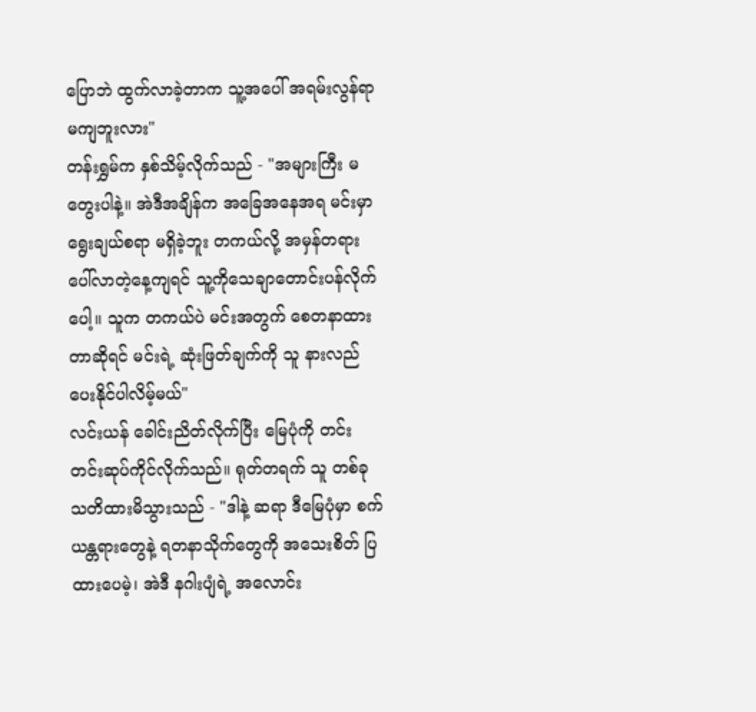ပြောဘဲ ထွက်လာခဲ့တာက သူ့အပေါ် အရမ်းလွန်ရာ မကျဘူးလား"
တန်းရွှမ်က နှစ်သိမ့်လိုက်သည် - "အများကြီး မတွေးပါနဲ့။ အဲဒီအချိန်က အခြေအနေအရ မင်းမှာ ရွေးချယ်စရာ မရှိခဲ့ဘူး တကယ်လို့ အမှန်တရား ပေါ်လာတဲ့နေ့ကျရင် သူ့ကိုသေချာတောင်းပန်လိုက်ပေါ့။ သူက တကယ်ပဲ မင်းအတွက် စေတနာထားတာဆိုရင် မင်းရဲ့ ဆုံးဖြတ်ချက်ကို သူ နားလည်ပေးနိုင်ပါလိမ့်မယ်"
လင်းယန် ခေါင်းညိတ်လိုက်ပြီး မြေပုံကို တင်းတင်းဆုပ်ကိုင်လိုက်သည်။ ရုတ်တရက် သူ တစ်ခု သတိထားမိသွားသည် - "ဒါနဲ့ ဆရာ ဒီမြေပုံမှာ စက်ယန္တရားတွေနဲ့ ရတနာသိုက်တွေကို အသေးစိတ် ပြထားပေမဲ့၊ အဲဒီ နဂါးပျံရဲ့ အလောင်း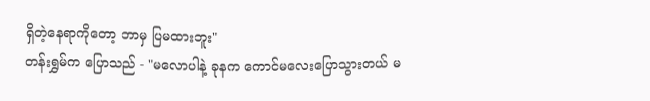ရှိတဲ့နေရာကိုတော့ ဘာမှ ပြမထားဘူး"
တန်းရွှမ်က ပြောသည် - "မလောပါနဲ့ ခုနက ကောင်မလေးပြောသွားတယ် မ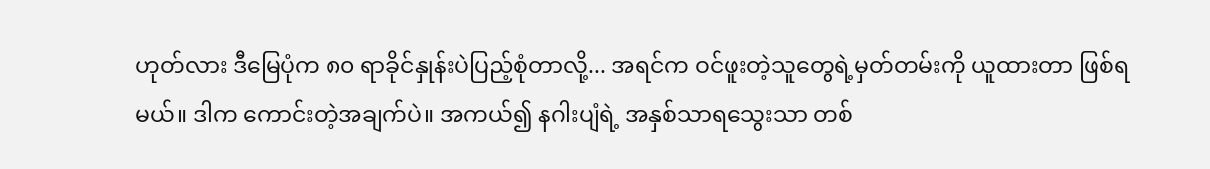ဟုတ်လား ဒီမြေပုံက ၈၀ ရာခိုင်နှုန်းပဲပြည့်စုံတာလို့... အရင်က ဝင်ဖူးတဲ့သူတွေရဲ့မှတ်တမ်းကို ယူထားတာ ဖြစ်ရမယ်။ ဒါက ကောင်းတဲ့အချက်ပဲ။ အကယ်၍ နဂါးပျံရဲ့ အနှစ်သာရသွေးသာ တစ်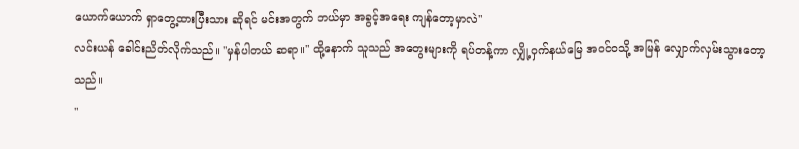ယောက်ယောက် ရှာတွေ့ထားပြီးသား ဆိုရင် မင်းအတွက် ဘယ်မှာ အခွင့်အရေး ကျန်တော့မှာလဲ"
လင်းယန် ခေါင်းညိတ်လိုက်သည်။ "မှန်ပါတယ် ဆရာ။" ထို့နောက် သူသည် အတွေးများကို ရပ်တန့်ကာ လျှို့ဝှက်နယ်မြေ အဝင်ဝသို့ အမြန် လျှောက်လှမ်းသွားတော့သည်။
"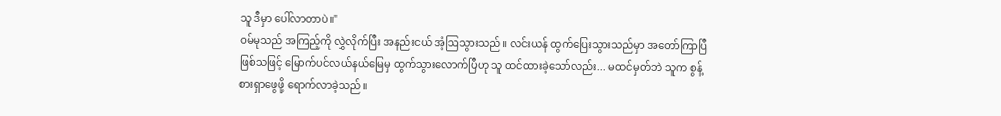သူ ဒီမှာ ပေါ်လာတာပဲ။"
ဝမ်မုသည် အကြည့်ကို လွှဲလိုက်ပြီး အနည်းငယ် အံ့ဩသွားသည်။ လင်းယန် ထွက်ပြေးသွားသည်မှာ အတော်ကြာပြီ ဖြစ်သဖြင့် မြောက်ပင်လယ်နယ်မြေမှ ထွက်သွားလောက်ပြီဟု သူ ထင်ထားခဲ့သော်လည်း... မထင်မှတ်ဘဲ သူက စွန့်စားရှာဖွေဖို့ ရောက်လာခဲ့သည်။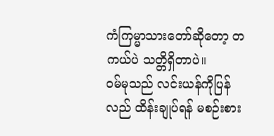ကံကြမ္မာသားတော်ဆိုတော့ တကယ်ပဲ သတ္တိရှိတာပဲ။
ဝမ်မုသည် လင်းယန်ကိုပြန်လည် ထိန်းချုပ်ရန် မစဉ်းစား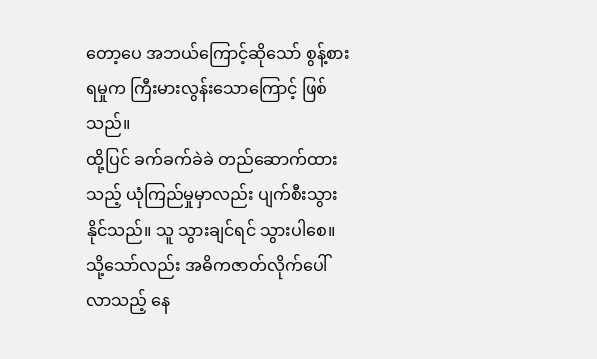တော့ပေ အဘယ်ကြောင့်ဆိုသော် စွန့်စားရမှုက ကြီးမားလွန်းသောကြောင့် ဖြစ်သည်။
ထို့ပြင် ခက်ခက်ခဲခဲ တည်ဆောက်ထားသည့် ယုံကြည်မှုမှာလည်း ပျက်စီးသွားနိုင်သည်။ သူ သွားချင်ရင် သွားပါစေ။
သို့သော်လည်း အဓိကဇာတ်လိုက်ပေါ်လာသည့် နေ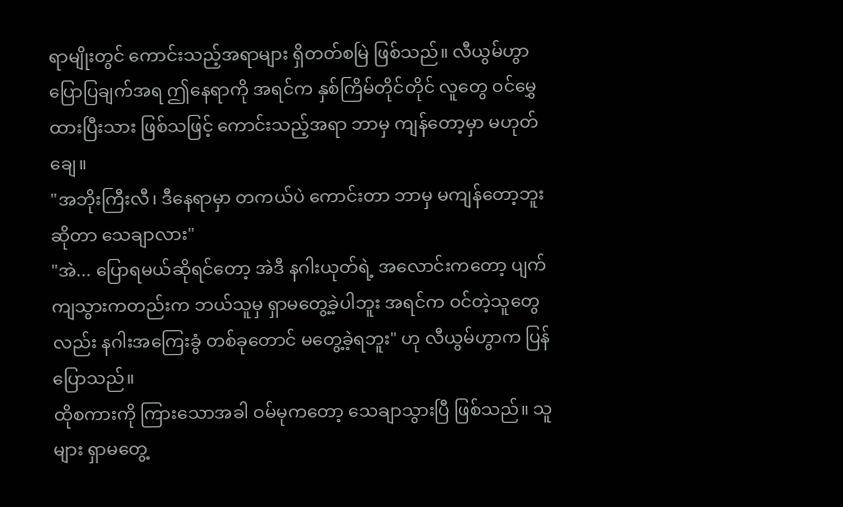ရာမျိုးတွင် ကောင်းသည့်အရာများ ရှိတတ်စမြဲ ဖြစ်သည်။ လီယွမ်ဟွာ ပြောပြချက်အရ ဤနေရာကို အရင်က နှစ်ကြိမ်တိုင်တိုင် လူတွေ ဝင်မွှေထားပြီးသား ဖြစ်သဖြင့် ကောင်းသည့်အရာ ဘာမှ ကျန်တော့မှာ မဟုတ်ချေ။
"အဘိုးကြီးလီ၊ ဒီနေရာမှာ တကယ်ပဲ ကောင်းတာ ဘာမှ မကျန်တော့ဘူးဆိုတာ သေချာလား"
"အဲ... ပြောရမယ်ဆိုရင်တော့ အဲဒီ နဂါးယုတ်ရဲ့ အလောင်းကတော့ ပျက်ကျသွားကတည်းက ဘယ်သူမှ ရှာမတွေ့ခဲ့ပါဘူး အရင်က ဝင်တဲ့သူတွေလည်း နဂါးအကြေးခွံ တစ်ခုတောင် မတွေ့ခဲ့ရဘူး" ဟု လီယွမ်ဟွာက ပြန်ပြောသည်။
ထိုစကားကို ကြားသောအခါ ဝမ်မုကတော့ သေချာသွားပြီ ဖြစ်သည်။ သူများ ရှာမတွေ့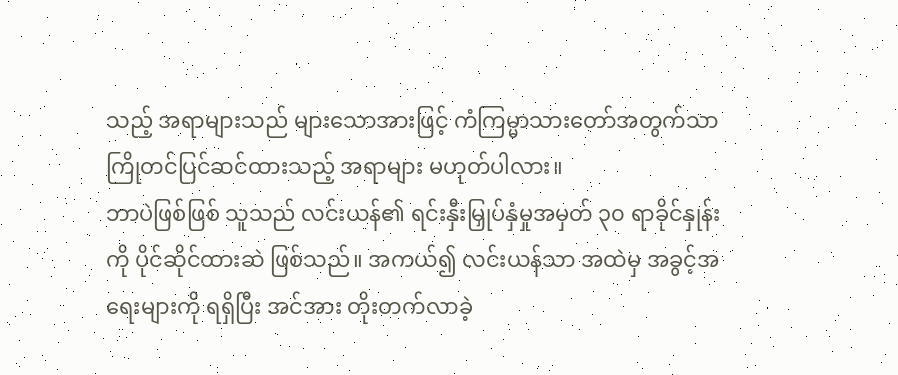သည့် အရာများသည် များသောအားဖြင့် ကံကြမ္မာသားတော်အတွက်သာ ကြိုတင်ပြင်ဆင်ထားသည့် အရာများ မဟုတ်ပါလား။
ဘာပဲဖြစ်ဖြစ် သူသည် လင်းယန်၏ ရင်းနှီးမြှုပ်နှံမှုအမှတ် ၃၀ ရာခိုင်နှုန်းကို ပိုင်ဆိုင်ထားဆဲ ဖြစ်သည်။ အကယ်၍ လင်းယန်သာ အထဲမှ အခွင့်အရေးများကို ရရှိပြီး အင်အား တိုးတက်လာခဲ့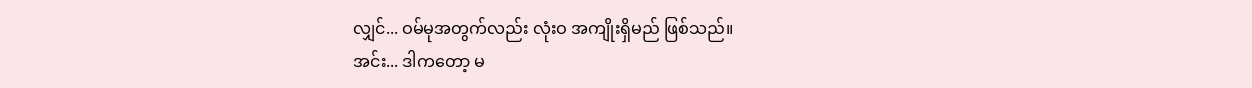လျှင်... ဝမ်မုအတွက်လည်း လုံးဝ အကျိုးရှိမည် ဖြစ်သည်။
အင်း... ဒါကတော့ မ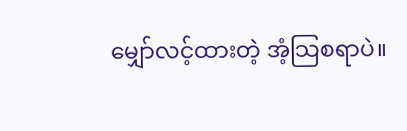မျှော်လင့်ထားတဲ့ အံ့သြစရာပဲ။